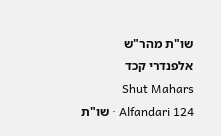שו"ת מהר"ש אלפנדרי קכד
Shut Mahars Alfandari 124 · שו"ת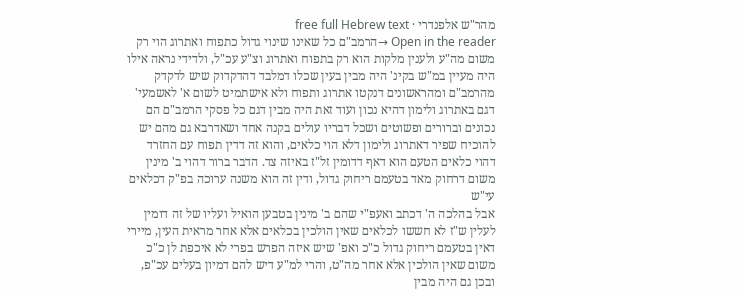מהר"ש אלפנדרי · free full Hebrew text
Open in the reader →הרמב"ם כל שאינו שינוי גדול כתפוח ואתרוג הוי רק משום מה"ע ולענין מלקות הוא רק בתפוח ואתרוג וצ"ע עכ"ל, ולדידי נראה אילו היה מעיין במ"ש בקינ' היה מבין בעין שכלו דמלבד דהדקדוק שיש לדקדק מהרמב"ם ומהראשונים דנקטו אתרוג ותפוח ולא אישתמיט לשום א' לאשמעי' דגם באתרוג ולימון דהיא נכון ועוד זאת היה מבין דגם כל פסקי הרמב"ם הם נכונים וברורים ופשוטים ושכל דבריו עולים בקנה אחד ושאדרבא גם מהם יש להוכיח שפיר דאתרוג ולימון דלא הוי כלאים, והוא זה דדין תפוח עם החזרד דהוי כלאים הטעם הוא דאף דדומין זל"ז באיזה צד. הדבר ברור דהוי ב' מינין משום דרחוק מאד בטעמם ריחוק גדול, ודין זה הוא משנה ערוכה בפ"ק דכלאים עי"ש
אבל בהלכה ה' דכתב ואעפ"י שהם ב' מינין בטבען הואיל ועליו של זה דומין לעלין ש"ז לא חששו לכלאים שאין הולכין בכלאים אלא אחר מראית העין, מיירי דאין בטעמם ריחוק גדול כ"כ ואפ' שיש איזה הפרש בפרי לא איכפת לן כ"כ משום שאין הולכין אלא אחר מה"ט, והרי למ"ע דיש להם דמיון בעלים עכ"פ, ובכן גם היה מבין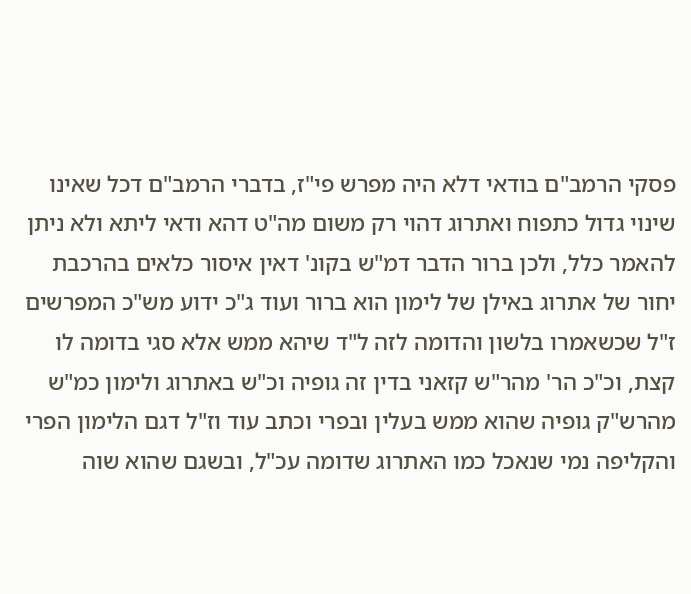פסקי הרמב"ם בודאי דלא היה מפרש פי"ז, בדברי הרמב"ם דכל שאינו שינוי גדול כתפוח ואתרוג דהוי רק משום מה"ט דהא ודאי ליתא ולא ניתן להאמר כלל, ולכן ברור הדבר דמ"ש בקונ' דאין איסור כלאים בהרכבת יחור של אתרוג באילן של לימון הוא ברור ועוד ג"כ ידוע מש"כ המפרשים ז"ל שכשאמרו בלשון והדומה לזה ל"ד שיהא ממש אלא סגי בדומה לו קצת, וכ"כ הר' מהר"ש קזאני בדין זה גופיה וכ"ש באתרוג ולימון כמ"ש מהרש"ק גופיה שהוא ממש בעלין ובפרי וכתב עוד וז"ל דגם הלימון הפרי והקליפה נמי שנאכל כמו האתרוג שדומה עכ"ל, ובשגם שהוא שוה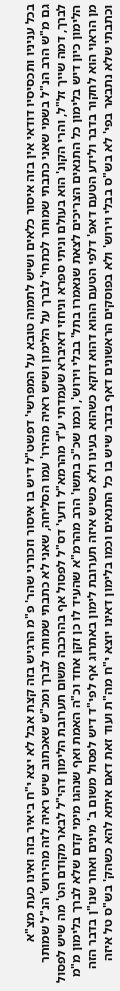בכל עניניו ותכסיסיו דודאי אין בזה איסור כלאים ושיש לתמוה טובא על המפרשי' דפשט"ל דיש בו איסור וזכורני שהר' פ"מ הרגיש בזה קצת אבל לא יצא י"ח ביאיר בזה ואינו כעת מצ"א
גם מ"ש הרב הנ"ל בשמי שאני כתבתי שמותר לכתחי' לברך על הלימון ושיש ראיה מהירו' עמו הסליחה, שאני לא כתבתי שמותר לברך ומכ"ש שאכתוב שיש ראיה לזה מהירוש' הנ"ל שמותר לברך, דמה שייך זל"ל, והרי הקונ' הוא בעולם וניתי ספרא וניחזי דאיברא שעמדתי ע"ד מהרמא"ל ודעי' דס"ל לפסול אף בהרכבה משום תערובת הלימון דהי"ל לבאר מקודם הט' מה שיש לפסול הלימון כיון דיש בלימון כל התנאים הצריכים לצאת שנאמרו בתל' בבלי וירוש', וכמו שכ"כ בתשו' הרב מהרמ"א שהעיד לו כן זקן אחד וכ"ה האמת ואף שנהגו מימי קדם שלא לברך בלימון מ"מ מן הראוי הוא לחקור בדבר ולידע הטעם דאפ' דלפי הטעם ההוא דהוא דוקא כשהוא בעינו ולא כשיש איזה תערובת לימון באתרוג אף לפי"ד דיש לפסול משום ב' מינים ואחר שנו"ן בדבר הזה וכתבתי שלא נתבאר בפי' לא בש"ס בבלי וירוש' ולא בפוסקים הראשונים דאף בדבר שיש בו כל התנאים וכמו בלימון דאינו יוצא י"ח מה"ת ועוד זאת דאם איתא להא כשהק' בש"ס טל איזה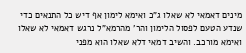מינים דאמאי לא שאלו ג"כ ואימא לימון אף דיש כל התנאים כדי שנדע הטעם לפסול הלימון והר' מהרמא"ל נרגש דאמאי לא שאלו ואימא מורכב. והשיב דמאי דלא שאלו הוא מפני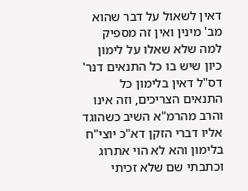דאין לשאול על דבר שהוא מב' מינין ואין זה מספיק למה שלא שאלו על לימון כיון שיש בו כל התנאים דנר' דס"ל דאין בלימון כל התנאים הצריכים, וזה אינו והרב מהרמ"א השיב כשהוגד אליו דברי הזקן דא"כ יוצי"ח בלימון והא לא הוי אתרוג וכתבתי שם שלא זכיתי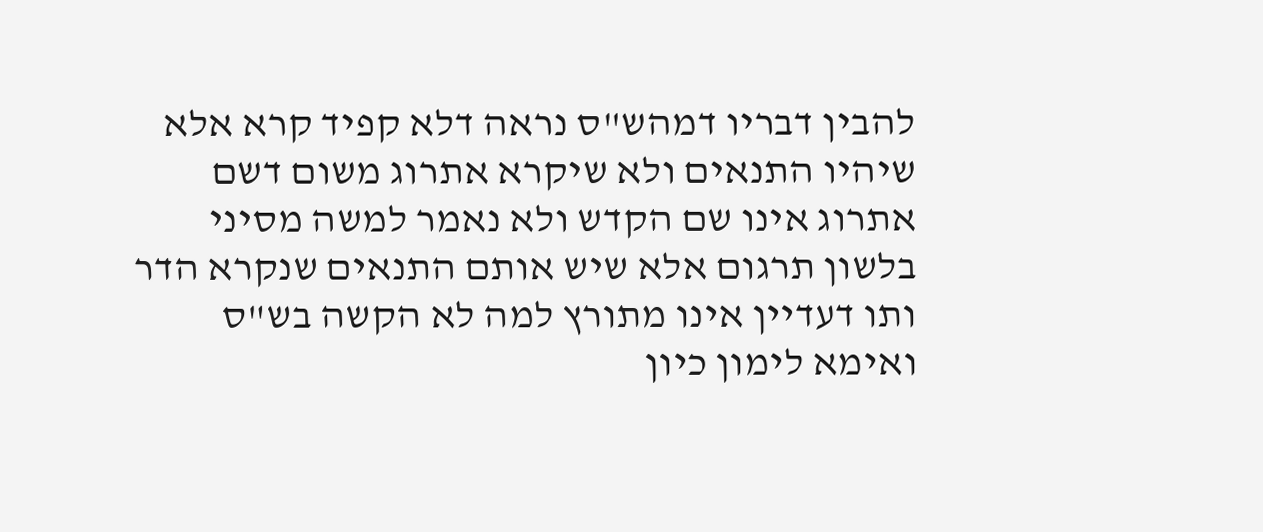להבין דבריו דמהש"ס נראה דלא קפיד קרא אלא שיהיו התנאים ולא שיקרא אתרוג משום דשם אתרוג אינו שם הקדש ולא נאמר למשה מסיני בלשון תרגום אלא שיש אותם התנאים שנקרא הדר ותו דעדיין אינו מתורץ למה לא הקשה בש"ס ואימא לימון כיון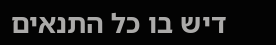דיש בו כל התנאים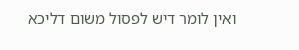ואין לומר דיש לפסול משום דליכא